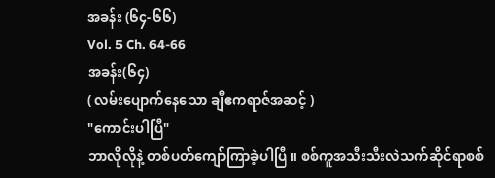အခန်း (၆၄-၆၆)
Vol. 5 Ch. 64-66
အခန်း(၆၄)
( လမ်းပျောက်နေသော ချီဧကရာဇ်အဆင့် )
"ကောင်းပါပြီ"
ဘာလိုလိုနဲ့ တစ်ပတ်ကျော်ကြာခဲ့ပါပြီ။ စစ်ကူအသီးသီးလဲသက်ဆိုင်ရာစစ်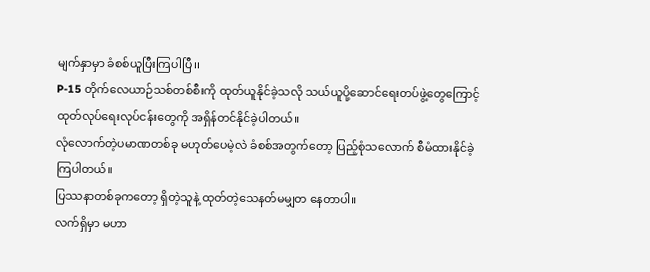မျက်နှာမှာ ခံစစ်ယူပြီးကြပါပြီ၊၊
P-15 တိုက်လေယာဉ်သစ်တစ်စီးကို ထုတ်ယူနိုင်ခဲ့သလို သယ်ယူပို့ဆောင်ရေးတပ်ဖွဲ့တွေကြောင့် ထုတ်လုပ်ရေးလုပ်ငန်းတွေကို အရှိန်တင်နိုင်ခဲ့ပါတယ်။
လုံလောက်တဲ့ပမာဏတစ်ခု မဟုတ်ပေမဲ့လဲ ခံစစ်အတွက်တော့ ပြည့်စုံသလောက် စီမံထားနိုင်ခဲ့ကြပါတယ်။
ပြဿနာတစ်ခုကတော့ ရှိတဲ့သူနဲ့ ထုတ်တဲ့သေနတ်မမျှတ နေတာပါ။
လက်ရှိမှာ မဟာ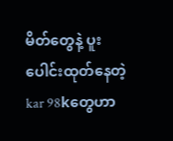မိတ်တွေနဲ့ ပူးပေါင်းထုတ်နေတဲ့ kar 98kတွေဟာ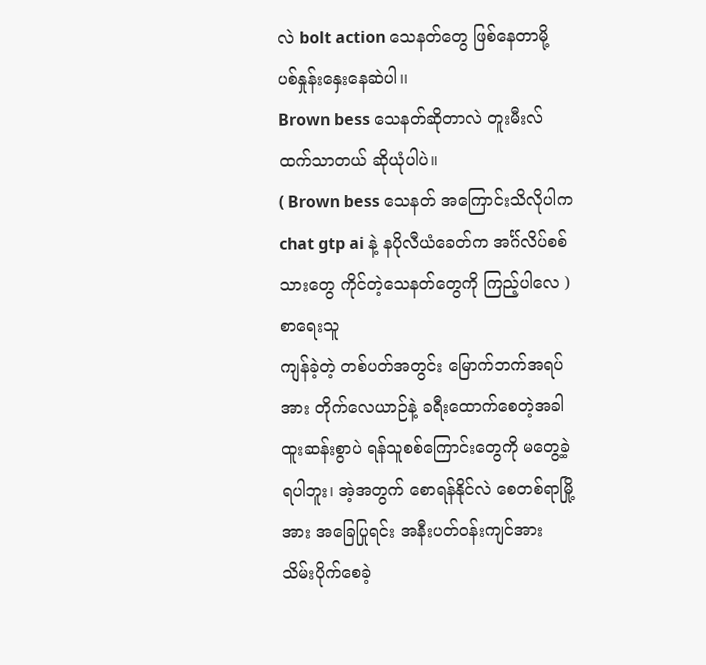လဲ bolt action သေနတ်တွေ ဖြစ်နေတာမို့ ပစ်နှုန်းနှေးနေဆဲပါ၊၊
Brown bess သေနတ်ဆိုတာလဲ တူးမီးလ်ထက်သာတယ် ဆိုယုံပါပဲ။
( Brown bess သေနတ် အကြောင်းသိလိုပါက chat gtp ai နဲ့ နပိုလီယံခေတ်က အင်္ဂ်လိပ်စစ်သားတွေ ကိုင်တဲ့သေနတ်တွေကို ကြည့်ပါလေ ) စာရေးသူ
ကျန်ခဲ့တဲ့ တစ်ပတ်အတွင်း မြောက်ဘက်အရပ်အား တိုက်လေယာဉ်နဲ့ ခရီးထောက်စေတဲ့အခါ ထူးဆန်းစွာပဲ ရန်သူစစ်ကြောင်းတွေကို မတွေ့ခဲ့ရပါဘူး၊ အဲ့အတွက် စောရန်နိုင်လဲ စေတစ်ရာမြို့အား အခြေပြုရင်း အနီးပတ်ဝန်းကျင်အား သိမ်းပိုက်စေခဲ့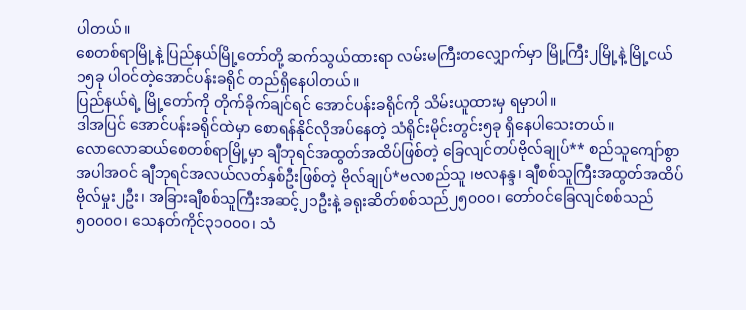ပါတယ်။
စေတစ်ရာမြို့နဲ့ ပြည်နယ်မြို့တော်တို့ ဆက်သွယ်ထားရာ လမ်းမကြီးတလျှောက်မှာ မြို့ကြီး၂မြို့နဲ့ မြို့ငယ်၁၅ခု ပါဝင်တဲ့အောင်ပန်းခရိုင် တည်ရှိနေပါတယ်။
ပြည်နယ်ရဲ့ မြို့တော်ကို တိုက်ခိုက်ချင်ရင် အောင်ပန်းခရိုင်ကို သိမ်းယူထားမှ ရမှာပါ။
ဒါအပြင် အောင်ပန်းခရိုင်ထဲမှာ စောရန်နိုင်လိုအပ်နေတဲ့ သံရိုင်းမိုင်းတွင်း၅ခု ရှိနေပါသေးတယ်။
လောလောဆယ်စေတစ်ရာမြို့မှာ ချီဘုရင်အထွတ်အထိပ်ဖြစ်တဲ့ ခြေလျင်တပ်ဗိုလ်ချုပ်** စည်သူကျော်စွာအပါအဝင် ချီဘုရင်အလယ်လတ်နှစ်ဦးဖြစ်တဲ့ ဗိုလ်ချုပ်*ဗလစည်သူ ၊ဗလနန္ဒ၊ ချီစစ်သူကြီးအထွတ်အထိပ်ဗိုလ်မှုး၂ဦး၊ အခြားချီစစ်သူကြီးအဆင့်၂၁ဦးနဲ့ ခရုးဆိတ်စစ်သည်၂၅၀၀၀၊ တော်ဝင်ခြေလျင်စစ်သည်၅၀၀၀၀၊ သေနတ်ကိုင်၃၁၀၀၀၊ သံ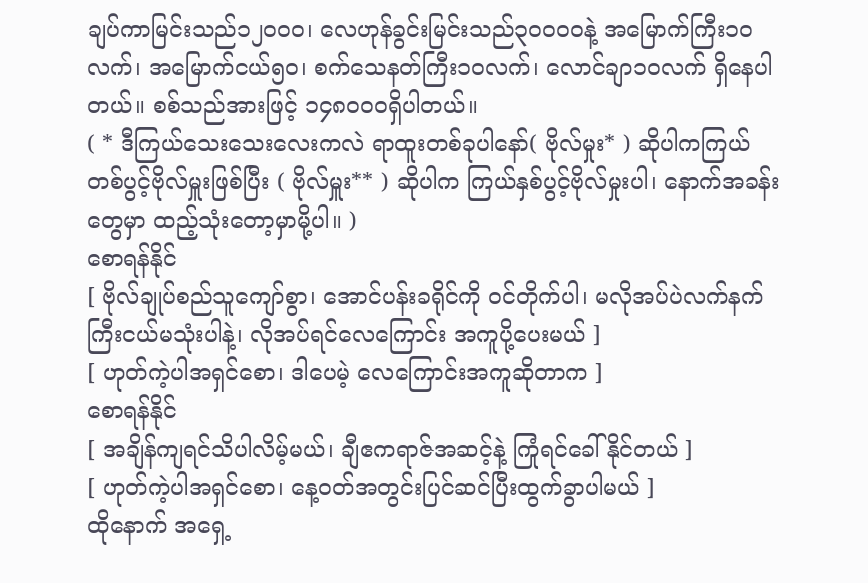ချပ်ကာမြင်းသည်၁၂၀၀၀၊ လေဟုန်ခွင်းမြင်းသည်၃၀၀၀၀နဲ့ အမြောက်ကြီး၁၀လက်၊ အမြောက်ငယ်၅၀၊ စက်သေနတ်ကြီး၁၀လက်၊ လောင်ချာ၁၀လက် ရှိနေပါတယ်။ စစ်သည်အားဖြင့် ၁၄၈၀၀၀ရှိပါတယ်။
( * ဒီကြယ်သေးသေးလေးကလဲ ရာထူးတစ်ခုပါနော်( ဗိုလ်မှုး* ) ဆိုပါကကြယ်တစ်ပွင့်ဗိုလ်မှူးဖြစ်ပြီး ( ဗိုလ်မှူး** ) ဆိုပါက ကြယ်နှစ်ပွင့်ဗိုလ်မှုးပါ၊ နောက်အခန်းတွေမှာ ထည့်သုံးတော့မှာမို့ပါ။ )
စောရန်နိုင်
[ ဗိုလ်ချုပ်စည်သူကျော်စွာ၊ အောင်ပန်းခရိုင်ကို ဝင်တိုက်ပါ၊ မလိုအပ်ပဲလက်နက်ကြီးငယ်မသုံးပါနဲ့၊ လိုအပ်ရင်လေကြောင်း အကူပို့ပေးမယ် ]
[ ဟုတ်ကဲ့ပါအရှင်စော၊ ဒါပေမဲ့ လေကြောင်းအကူဆိုတာက ]
စောရန်နိုင်
[ အချိန်ကျရင်သိပါလိမ့်မယ်၊ ချီဧကရာဇ်အဆင့်နဲ့ ကြုံရင်ခေါ်နိုင်တယ် ]
[ ဟုတ်ကဲ့ပါအရှင်စော၊ နေ့ဝတ်အတွင်းပြင်ဆင်ပြီးထွက်ခွာပါမယ် ]
ထိုနောက် အရှေ့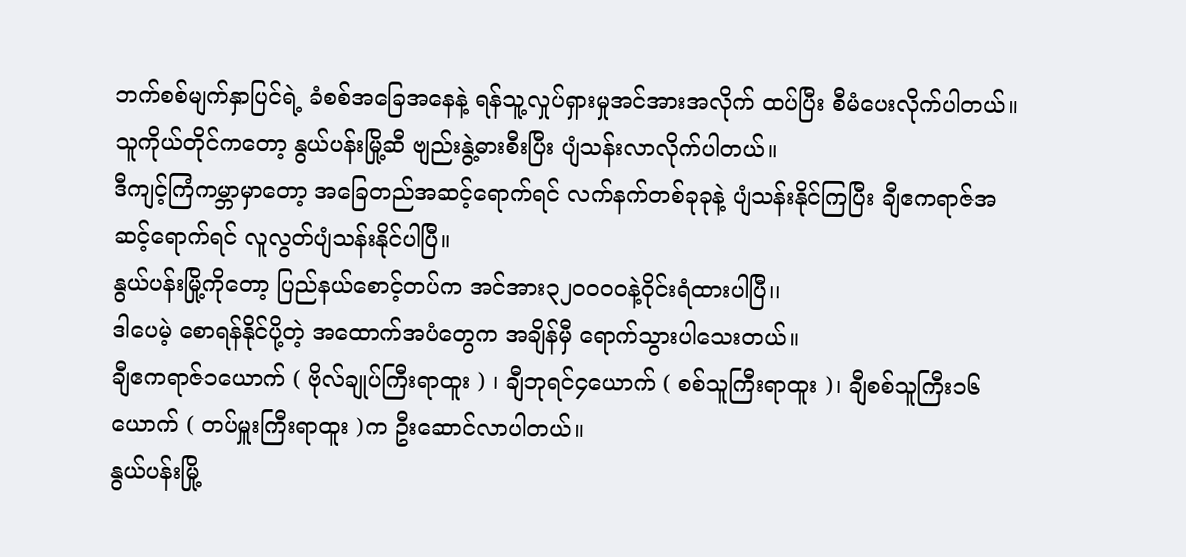ဘက်စစ်မျက်နှာပြင်ရဲ့ ခံစစ်အခြေအနေနဲ့ ရန်သူ့လှုပ်ရှားမှုအင်အားအလိုက် ထပ်ပြီး စီမံပေးလိုက်ပါတယ်။
သူကိုယ်တိုင်ကတော့ နွယ်ပန်းမြို့ဆီ ဗျည်းနွဲ့ဓားစီးပြီး ပျံသန်းလာလိုက်ပါတယ်။
ဒီကျင့်ကြံကမ္ဘာမှာတော့ အခြေတည်အဆင့်ရောက်ရင် လက်နက်တစ်ခုခုနဲ့ ပျံသန်းနိုင်ကြပြီး ချီဧကရာဇ်အဆင့်ရောက်ရင် လူလွတ်ပျံသန်းနိုင်ပါပြီ။
နွယ်ပန်းမြို့ကိုတော့ ပြည်နယ်စောင့်တပ်က အင်အား၃၂၀၀၀၀နဲ့ဝိုင်းရံထားပါပြီ၊၊
ဒါပေမဲ့ စောရန်နိုင်ပို့တဲ့ အထောက်အပံတွေက အချိန်မှီ ရောက်သွားပါသေးတယ်။
ချီဧကရာဇ်၁ယောက် ( ဗိုလ်ချုပ်ကြီးရာထူး ) ၊ ချီဘုရင်၄ယောက် ( စစ်သူကြီးရာထူး )၊ ချီစစ်သူကြီး၁၆ယောက် ( တပ်မှူးကြီးရာထူး )က ဦးဆောင်လာပါတယ်။
နွယ်ပန်းမြို့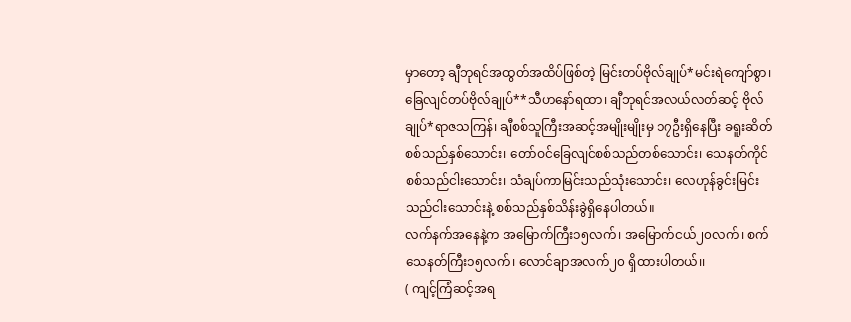မှာတော့ ချီဘုရင်အထွတ်အထိပ်ဖြစ်တဲ့ မြင်းတပ်ဗိုလ်ချုပ်*မင်းရဲကျော်စွာ၊ ခြေလျင်တပ်ဗိုလ်ချုပ်**သီဟနော်ရထာ၊ ချီဘုရင်အလယ်လတ်ဆင့် ဗိုလ်ချုပ်*ရာဇသကြန်၊ ချီစစ်သူကြီးအဆင့်အမျိုးမျိုးမှ ၁၇ဦးရှိနေပြီး ခရူးဆိတ်စစ်သည်နှစ်သောင်း၊ တော်ဝင်ခြေလျင်စစ်သည်တစ်သောင်း၊ သေနတ်ကိုင်စစ်သည်ငါးသောင်း၊ သံချပ်ကာမြင်းသည်သုံးသောင်း၊ လေဟုန်ခွင်းမြင်းသည်ငါးသောင်းနဲ့ စစ်သည်နှစ်သိန်းခွဲရှိနေပါတယ်။
လက်နက်အနေနဲ့က အမြောက်ကြီး၁၅လက်၊ အမြောက်ငယ်၂၀လက်၊ စက်သေနတ်ကြီး၁၅လက်၊ လောင်ချာအလက်၂၀ ရှိထားပါတယ်၊၊
( ကျင့်ကြံဆင့်အရ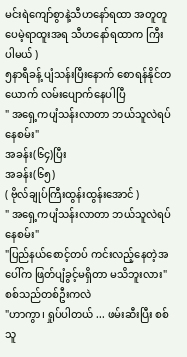မင်းရဲကျော်စွာနဲ့သီဟနော်ရထာ အတူတူပေမဲ့ရာထူးအရ သီဟနော်ရထာက ကြီးပါမယ် )
၅နာရီခန့် ပျံသန်းပြီးနောက် စောရန်နိုင်တယောက် လမ်းပျောက်နေပါပြီ
" အရှေ့ကပျံသန်းလာတာ ဘယ်သူလဲရပ်နေစမ်း"
အခန်း(၆၄)ပြီး
အခန်း(၆၅)
( ဗိုလ်ချုပ်ကြီးထွန်းထွန်းအောင် )
" အရှေ့ကပျံသန်းလာတာ ဘယ်သူလဲရပ်နေစမ်း"
"ပြည်နယ်စောင့်တပ် ကင်းလည့်နေတဲ့အပေါ်က ဖြတ်ပျံခွင့်မရှိတာ မသိဘူးလား"
စစ်သည်တစ်ဦးကလဲ
"ဟာကွာ၊ ရှုပ်ပါတယ် ... ဖမ်းဆီးပြီး စစ်သူ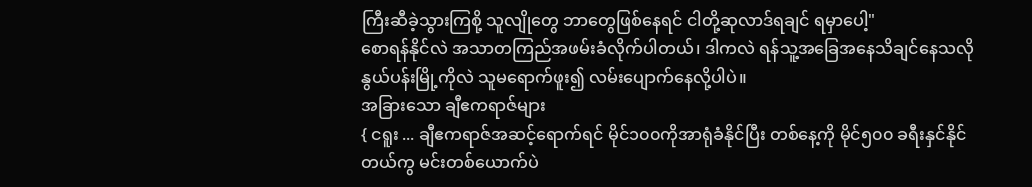ကြီးဆီခဲ့သွားကြစို့ သူလျိုတွေ ဘာတွေဖြစ်နေရင် ငါတို့ဆုလာဒ်ရချင် ရမှာပေါ့"
စောရန်နိုင်လဲ အသာတကြည်အဖမ်းခံလိုက်ပါတယ်၊ ဒါကလဲ ရန်သူ့အခြေအနေသိချင်နေသလို နွယ်ပန်းမြို့ကိုလဲ သူမရောက်ဖူး၍ လမ်းပျောက်နေလို့ပါပဲ။
အခြားသော ချီဧကရာဇ်များ
{ ငရူး ... ချီဧကရာဇ်အဆင့်ရောက်ရင် မိုင်၁၀၀ကိုအာရုံခံနိုင်ပြီး တစ်နေ့ကို မိုင်၅၀၀ ခရီးနှင်နိုင်တယ်ကွ မင်းတစ်ယောက်ပဲ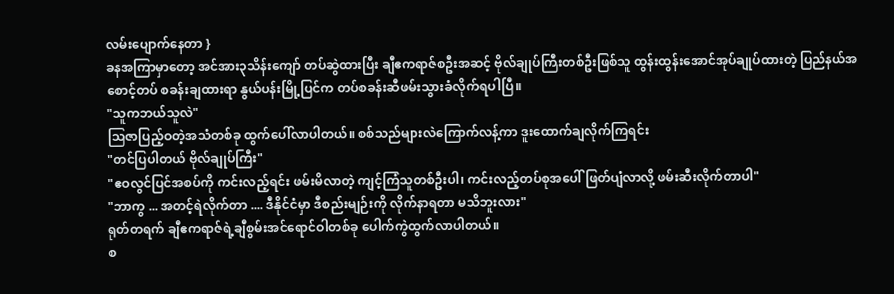လမ်းပျောက်နေတာ }
ခနအကြာမှာတော့ အင်အား၃သိန်းကျော် တပ်ဆွဲထားပြီး ချီဧကရာဇ်စဦးအဆင့် ဗိုလ်ချုပ်ကြီးတစ်ဦးဖြစ်သူ ထွန်းထွန်းအောင်အုပ်ချုပ်ထားတဲ့ ပြည်နယ်အစောင့်တပ် စခန်းချထားရာ နွယ်ပန်းမြို့ပြင်က တပ်စခန်းဆီဖမ်းသွားခံလိုက်ရပါပြီ။
"သူကဘယ်သူလဲ"
ဩဇာပြည့်ဝတဲ့အသံတစ်ခု ထွက်ပေါ်လာပါတယ်။ စစ်သည်များလဲကြောက်လန့်ကာ ဒူးထောက်ချလိုက်ကြရင်း
"တင်ပြပါတယ် ဗိုလ်ချုပ်ကြီး"
"ဧဝလွင်ပြင်အစပ်ကို ကင်းလည့်ရင်း ဖမ်းမိလာတဲ့ ကျင့်ကြံသူတစ်ဦးပါ၊ ကင်းလည့်တပ်စုအပေါ် ဖြတ်ပျံလာလို့ ဖမ်းဆီးလိုက်တာပါ"
"ဘာကွ ... အတင့်ရဲလိုက်တာ .... ဒီနိုင်ငံမှာ ဒီစည်းမျဉ်းကို လိုက်နာရတာ မသိဘူးလား"
ရုတ်တရက် ချီဧကရာဇ်ရဲ့ချီစွမ်းအင်ရောင်ဝါတစ်ခု ပေါက်ကွဲထွက်လာပါတယ်။
စ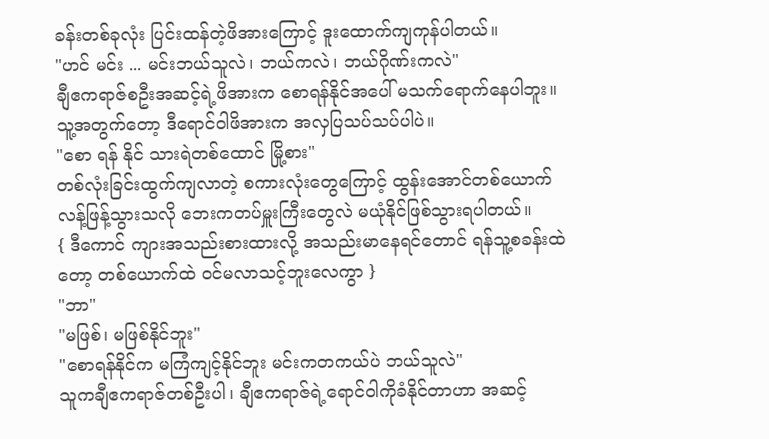ခန်းတစ်ခုလုံး ပြင်းထန်တဲ့ဖိအားကြောင့် ဒူးထောက်ကျကုန်ပါတယ်။
"ဟင် မင်း ... မင်းဘယ်သူလဲ၊ ဘယ်ကလဲ၊ ဘယ်ဂိုဏ်းကလဲ"
ချီဧကရာဇ်စဦးအဆင့်ရဲ့ဖိအားက စောရန်နိုင်အပေါ် မသက်ရောက်နေပါဘူး။ သူ့အတွက်တော့ ဒီရောင်ဝါဖိအားက အလှပြသပ်သပ်ပါပဲ။
"စော ရန် နိုင် သားရဲတစ်ထောင် မြို့စား"
တစ်လုံးခြင်းထွက်ကျလာတဲ့ စကားလုံးတွေကြောင့် ထွန်းအောင်တစ်ယောက် လန့်ဖြန့်သွားသလို ဘေးကတပ်မှူးကြီးတွေလဲ မယုံနိုင်ဖြစ်သွားရပါတယ်။
{ ဒီကောင် ကျားအသည်းစားထားလို့ အသည်းမာနေရင်တောင် ရန်သူ့စခန်းထဲတော့ တစ်ယောက်ထဲ ဝင်မလာသင့်ဘူးလေကွာ }
"ဘာ"
"မဖြစ်၊ မဖြစ်နိုင်ဘူး"
"စောရန်နိုင်က မကြံကျင့်နိုင်ဘူး မင်းကတကယ်ပဲ ဘယ်သူလဲ"
သူကချီဧကရာဇ်တစ်ဦးပါ၊ ချီဧကရာဇ်ရဲ့ရောင်ဝါကိုခံနိုင်တာဟာ အဆင့်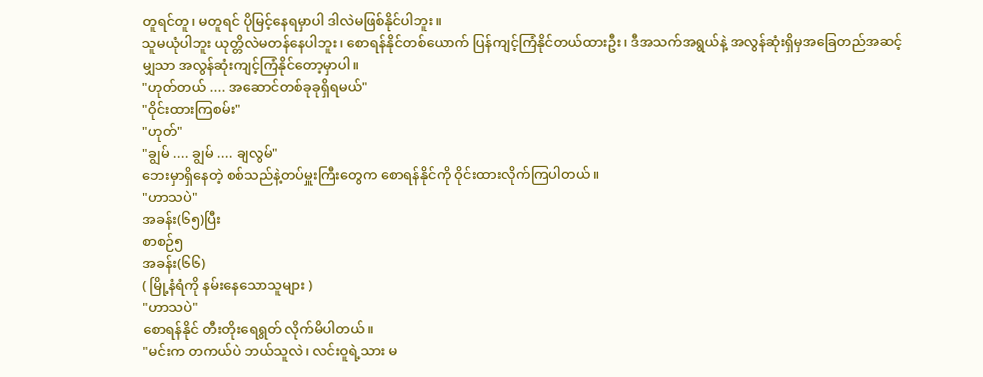တူရင်တူ၊ မတူရင် ပိုမြင့်နေရမှာပါ ဒါလဲမဖြစ်နိုင်ပါဘူး။
သူမယုံပါဘူး ယုတ္တိလဲမတန်နေပါဘူး၊ စောရန်နိုင်တစ်ယောက် ပြန်ကျင့်ကြံနိုင်တယ်ထားဦး၊ ဒီအသက်အရွယ်နဲ့ အလွန်ဆုံးရှိမှအခြေတည်အဆင့်မျှသာ အလွန်ဆုံးကျင့်ကြံနိုင်တော့မှာပါ။
"ဟုတ်တယ် .... အဆောင်တစ်ခုခုရှိရမယ်"
"ဝိုင်းထားကြစမ်း"
"ဟုတ်"
"ချွမ် .... ချွမ် .... ချလွမ်"
ဘေးမှာရှိနေတဲ့ စစ်သည်နဲ့တပ်မှူးကြီးတွေက စောရန်နိုင်ကို ဝိုင်းထားလိုက်ကြပါတယ်။
"ဟာသပဲ"
အခန်း(၆၅)ပြီး
စာစဉ်၅
အခန်း(၆၆)
( မြို့နံရံကို နမ်းနေသောသူများ )
"ဟာသပဲ"
စောရန်နိုင် တီးတိုးရေရွတ် လိုက်မိပါတယ်။
"မင်းက တကယ်ပဲ ဘယ်သူလဲ၊ လင်းဝူရဲ့သား မ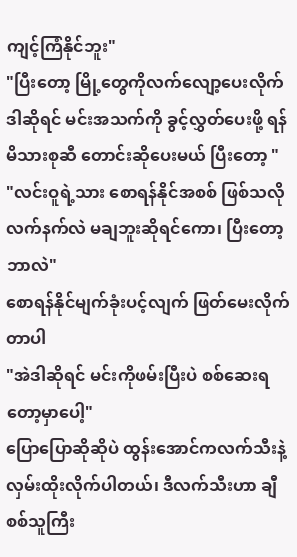ကျင့်ကြံနိုင်ဘူး"
"ပြီးတော့ မြို့တွေကိုလက်လျော့ပေးလိုက် ဒါဆိုရင် မင်းအသက်ကို ခွင့်လွှတ်ပေးဖို့ ရန်မိသားစုဆီ တောင်းဆိုပေးမယ် ပြီးတော့ "
"လင်းဝူရဲ့သား စောရန်နိုင်အစစ် ဖြစ်သလို လက်နက်လဲ မချဘူးဆိုရင်ကော၊ ပြီးတော့ဘာလဲ"
စောရန်နိုင်မျက်ခုံးပင့်လျက် ဖြတ်မေးလိုက်တာပါ
"အဲဒါဆိုရင် မင်းကိုဖမ်းပြီးပဲ စစ်ဆေးရတော့မှာပေါ့"
ပြောပြောဆိုဆိုပဲ ထွန်းအောင်ကလက်သီးနဲ့ လှမ်းထိုးလိုက်ပါတယ်၊ ဒီလက်သီးဟာ ချီစစ်သူကြီး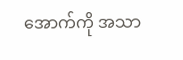အောက်ကို အသာ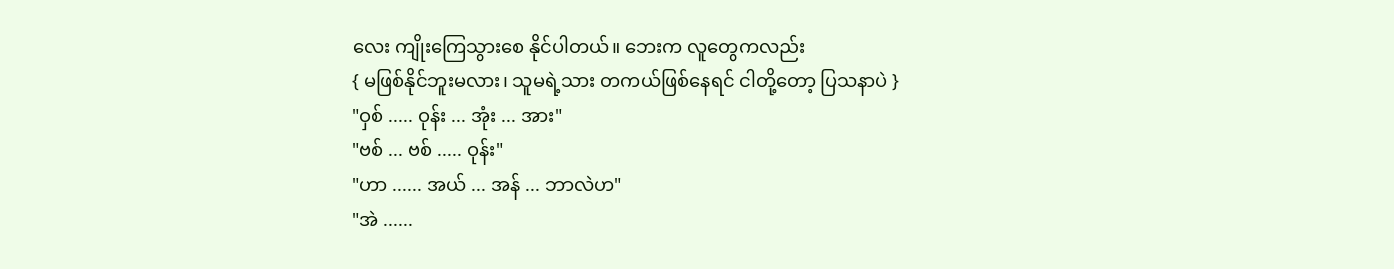လေး ကျိုးကြေသွားစေ နိုင်ပါတယ်။ ဘေးက လူတွေကလည်း
{ မဖြစ်နိုင်ဘူးမလား၊ သူမရဲ့သား တကယ်ဖြစ်နေရင် ငါတို့တော့ ပြသနာပဲ }
"ဝှစ် ..... ဝုန်း ... အုံး ... အား"
"ဗစ် ... ဗစ် ..... ဝုန်း"
"ဟာ ...... အယ် ... အန် ... ဘာလဲဟ"
"အဲ ......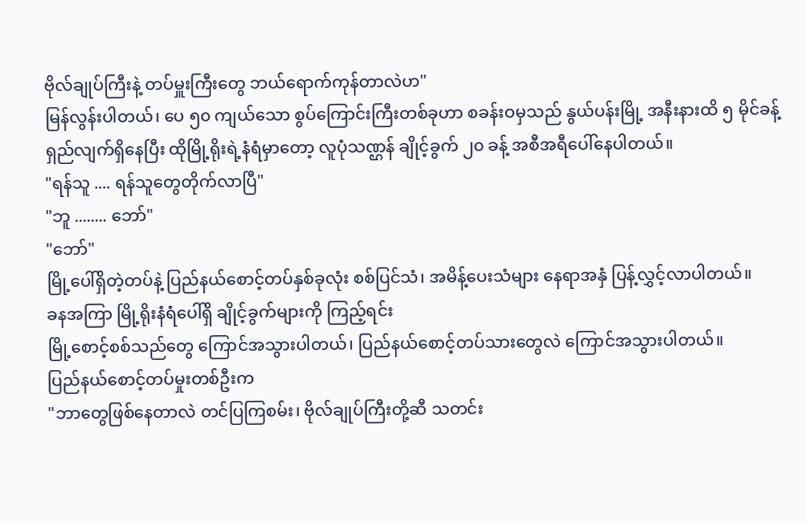ဗိုလ်ချုပ်ကြီးနဲ့ တပ်မှူးကြီးတွေ ဘယ်ရောက်ကုန်တာလဲဟ"
မြန်လွန်းပါတယ်၊ ပေ ၅၀ ကျယ်သော စွပ်ကြောင်းကြီးတစ်ခုဟာ စခန်းဝမှသည် နွယ်ပန်းမြို့ အနီးနားထိ ၅ မိုင်ခန့် ရှည်လျက်ရှိနေပြီး ထိုမြို့ရိုးရဲ့နံရံမှာတော့ လူပုံသဏ္ဌန် ချိုင့်ခွက် ၂၀ ခန့် အစီအရီပေါ်နေပါတယ်။
"ရန်သူ .... ရန်သူတွေတိုက်လာပြီ"
"ဘူ ........ ဘော်"
"ဘော်"
မြို့ပေါ်ရှိတဲ့တပ်နဲ့ ပြည်နယ်စောင့်တပ်နှစ်ခုလုံး စစ်ပြင်သံ၊ အမိန့်ပေးသံများ နေရာအနှံ ပြန့်လွှင့်လာပါတယ်။
ခနအကြာ မြို့ရိုးနံရံပေါ်ရှိ ချိုင့်ခွက်များကို ကြည့်ရင်း
မြို့စောင့်စစ်သည်တွေ ကြောင်အသွားပါတယ်၊ ပြည်နယ်စောင့်တပ်သားတွေလဲ ကြောင်အသွားပါတယ်။
ပြည်နယ်စောင့်တပ်မှုးတစ်ဦးက
"ဘာတွေဖြစ်နေတာလဲ တင်ပြကြစမ်း၊ ဗိုလ်ချုပ်ကြီးတို့ဆီ သတင်း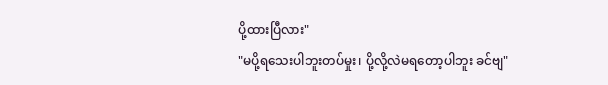ပို့ထားပြီလား"
"မပို့ရသေးပါဘူးတပ်မှုး၊ ပို့လို့လဲမရတော့ပါဘူး ခင်ဗျ"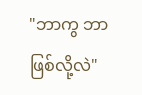"ဘာကွ ဘာဖြစ်လို့လဲ"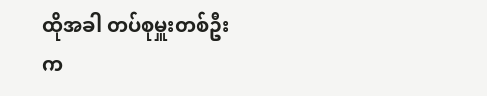ထိုအခါ တပ်စုမှူးတစ်ဦးက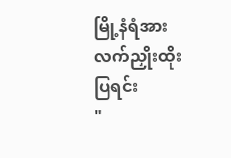မြို့နံရံအား လက်ညှိုးထိုးပြရင်း
"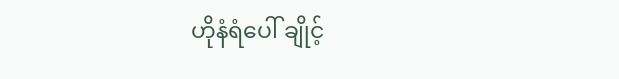ဟိုနံရံပေါ် ချိုင့်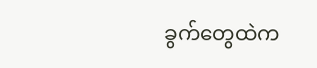ခွက်တွေထဲက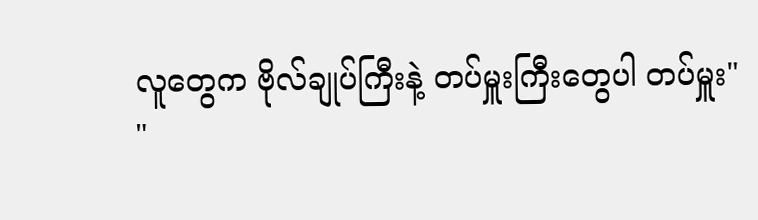လူတွေက ဗိုလ်ချုပ်ကြီးနဲ့ တပ်မှူးကြီးတွေပါ တပ်မှူး"
"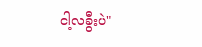ငါ့လခွီးပဲ"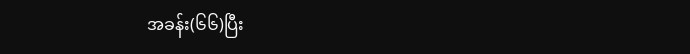အခန်း(၆၆)ပြီး